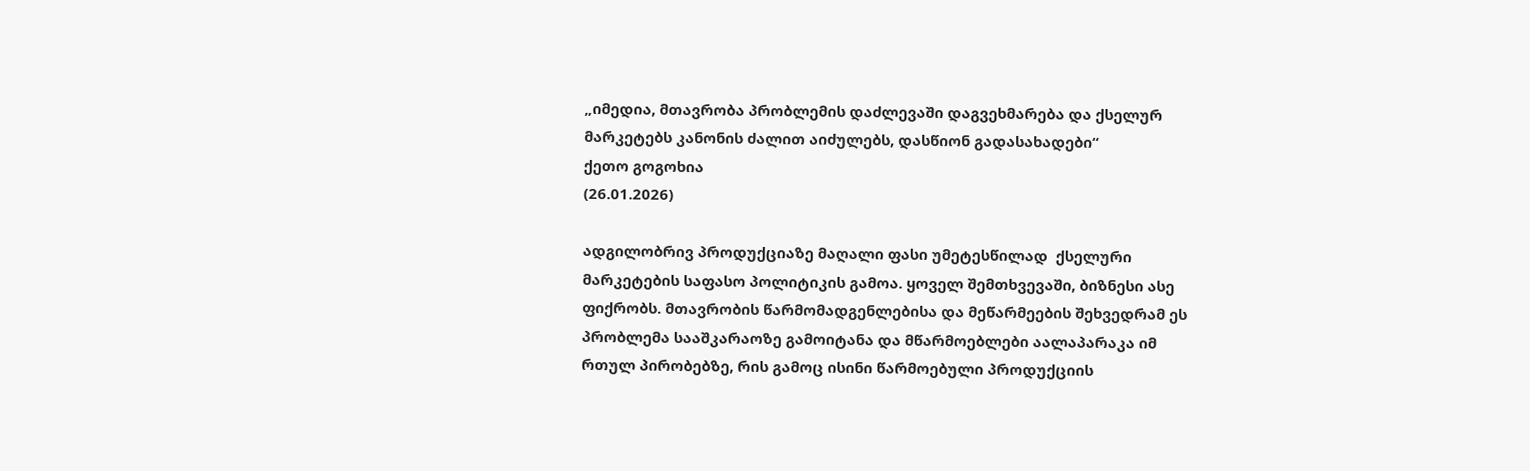„იმედია, მთავრობა პრობლემის დაძლევაში დაგვეხმარება და ქსელურ მარკეტებს კანონის ძალით აიძულებს, დასწიონ გადასახადები“
ქეთო გოგოხია
(26.01.2026)

ადგილობრივ პროდუქციაზე მაღალი ფასი უმეტესწილად  ქსელური მარკეტების საფასო პოლიტიკის გამოა. ყოველ შემთხვევაში, ბიზნესი ასე ფიქრობს. მთავრობის წარმომადგენლებისა და მეწარმეების შეხვედრამ ეს პრობლემა სააშკარაოზე გამოიტანა და მწარმოებლები აალაპარაკა იმ რთულ პირობებზე, რის გამოც ისინი წარმოებული პროდუქციის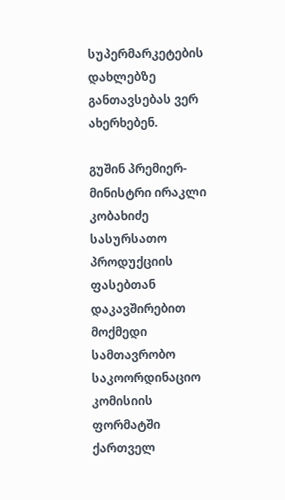სუპერმარკეტების დახლებზე განთავსებას ვერ ახერხებენ.

გუშინ პრემიერ-მინისტრი ირაკლი კობახიძე სასურსათო პროდუქციის ფასებთან დაკავშირებით მოქმედი სამთავრობო საკოორდინაციო კომისიის ფორმატში ქართველ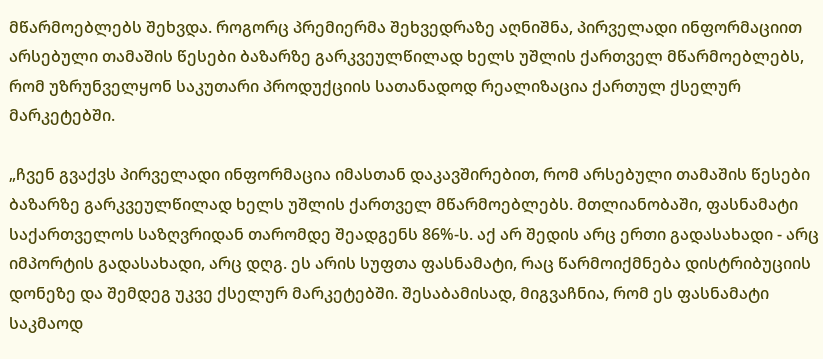მწარმოებლებს შეხვდა. როგორც პრემიერმა შეხვედრაზე აღნიშნა, პირველადი ინფორმაციით არსებული თამაშის წესები ბაზარზე გარკვეულწილად ხელს უშლის ქართველ მწარმოებლებს, რომ უზრუნველყონ საკუთარი პროდუქციის სათანადოდ რეალიზაცია ქართულ ქსელურ მარკეტებში.

„ჩვენ გვაქვს პირველადი ინფორმაცია იმასთან დაკავშირებით, რომ არსებული თამაშის წესები ბაზარზე გარკვეულწილად ხელს უშლის ქართველ მწარმოებლებს. მთლიანობაში, ფასნამატი საქართველოს საზღვრიდან თარომდე შეადგენს 86%-ს. აქ არ შედის არც ერთი გადასახადი - არც იმპორტის გადასახადი, არც დღგ. ეს არის სუფთა ფასნამატი, რაც წარმოიქმნება დისტრიბუციის დონეზე და შემდეგ უკვე ქსელურ მარკეტებში. შესაბამისად, მიგვაჩნია, რომ ეს ფასნამატი საკმაოდ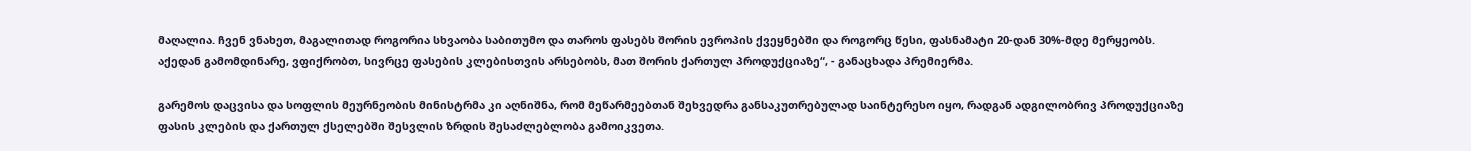მაღალია. ჩვენ ვნახეთ, მაგალითად როგორია სხვაობა საბითუმო და თაროს ფასებს შორის ევროპის ქვეყნებში და როგორც წესი, ფასნამატი 20-დან 30%-მდე მერყეობს. აქედან გამომდინარე, ვფიქრობთ, სივრცე ფასების კლებისთვის არსებობს, მათ შორის ქართულ პროდუქციაზე“, - განაცხადა პრემიერმა.

გარემოს დაცვისა და სოფლის მეურნეობის მინისტრმა კი აღნიშნა, რომ მეწარმეებთან შეხვედრა განსაკუთრებულად საინტერესო იყო, რადგან ადგილობრივ პროდუქციაზე ფასის კლების და ქართულ ქსელებში შესვლის ზრდის შესაძლებლობა გამოიკვეთა.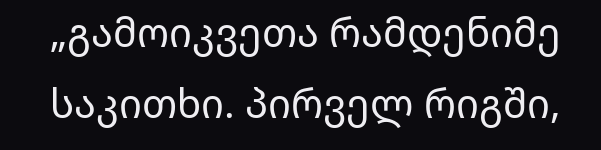„გამოიკვეთა რამდენიმე საკითხი. პირველ რიგში,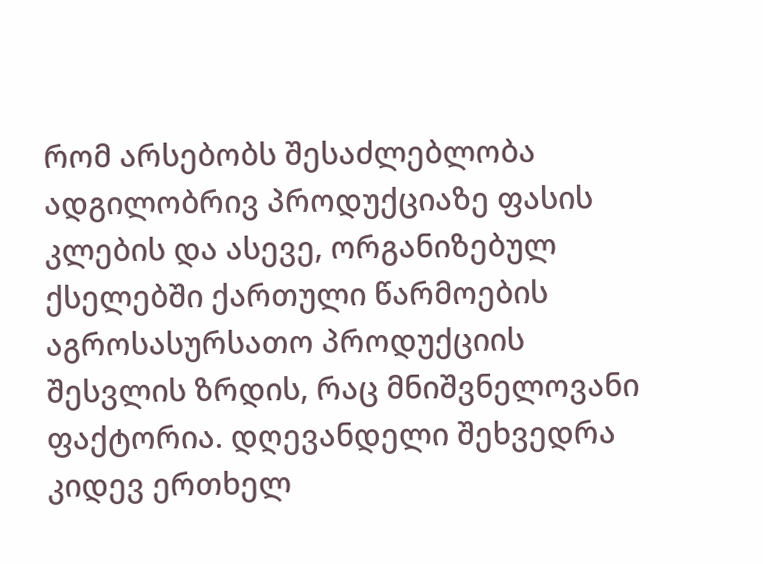რომ არსებობს შესაძლებლობა ადგილობრივ პროდუქციაზე ფასის კლების და ასევე, ორგანიზებულ ქსელებში ქართული წარმოების აგროსასურსათო პროდუქციის შესვლის ზრდის, რაც მნიშვნელოვანი ფაქტორია. დღევანდელი შეხვედრა კიდევ ერთხელ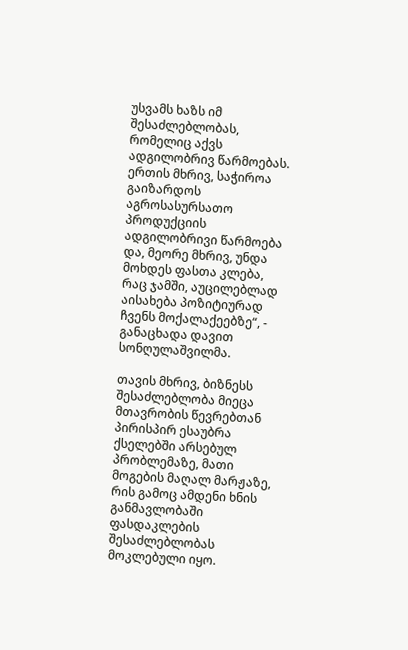უსვამს ხაზს იმ შესაძლებლობას, რომელიც აქვს ადგილობრივ წარმოებას. ერთის მხრივ, საჭიროა გაიზარდოს აგროსასურსათო პროდუქციის ადგილობრივი წარმოება და, მეორე მხრივ, უნდა მოხდეს ფასთა კლება, რაც ჯამში, აუცილებლად აისახება პოზიტიურად ჩვენს მოქალაქეებზე“, - განაცხადა დავით სონღულაშვილმა.

თავის მხრივ, ბიზნესს შესაძლებლობა მიეცა მთავრობის წევრებთან პირისპირ ესაუბრა ქსელებში არსებულ პრობლემაზე, მათი მოგების მაღალ მარჟაზე, რის გამოც ამდენი ხნის განმავლობაში ფასდაკლების შესაძლებლობას მოკლებული იყო.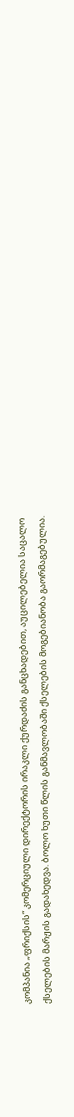კომპანია „ფრიქსის“ კომერციული დირექტორის ირაკლი ქურდაძის განცხადებით, აუცილებელია საცალო ქსელების მარჟის გადახედვა. ბოლო ხუთი წლის განმავლობაში ქსელების მოგებიანობა გაორმაგებულია.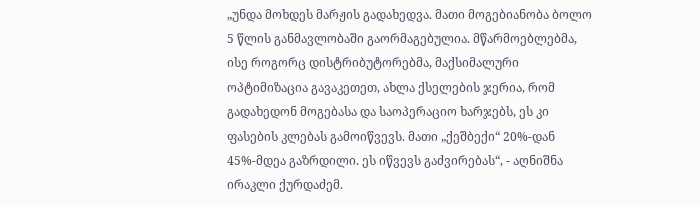„უნდა მოხდეს მარჟის გადახედვა. მათი მოგებიანობა ბოლო 5 წლის განმავლობაში გაორმაგებულია. მწარმოებლებმა, ისე როგორც დისტრიბუტორებმა, მაქსიმალური ოპტიმიზაცია გავაკეთეთ, ახლა ქსელების ჯერია, რომ გადახედონ მოგებასა და საოპერაციო ხარჯებს, ეს კი ფასების კლებას გამოიწვევს. მათი „ქეშბექი“ 20%-დან 45%-მდეა გაზრდილი. ეს იწვევს გაძვირებას“, - აღნიშნა ირაკლი ქურდაძემ.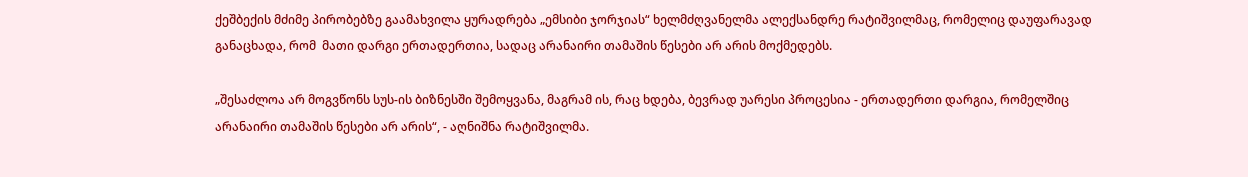ქეშბექის მძიმე პირობებზე გაამახვილა ყურადრება „ემსიბი ჯორჯიას“ ხელმძღვანელმა ალექსანდრე რატიშვილმაც, რომელიც დაუფარავად განაცხადა, რომ  მათი დარგი ერთადერთია, სადაც არანაირი თამაშის წესები არ არის მოქმედებს.

„შესაძლოა არ მოგვწონს სუს-ის ბიზნესში შემოყვანა, მაგრამ ის, რაც ხდება, ბევრად უარესი პროცესია - ერთადერთი დარგია, რომელშიც არანაირი თამაშის წესები არ არის“, - აღნიშნა რატიშვილმა.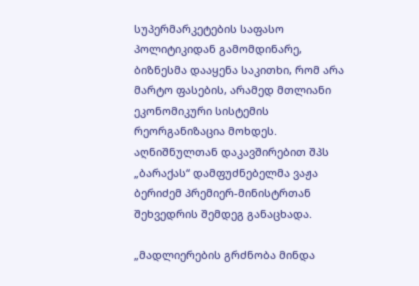სუპერმარკეტების საფასო პოლიტიკიდან გამომდინარე, ბიზნესმა დააყენა საკითხი, რომ არა მარტო ფასების, არამედ მთლიანი ეკონომიკური სისტემის რეორგანიზაცია მოხდეს. აღნიშნულთან დაკავშირებით შპს „ბარაქას“ დამფუძნებელმა ვაჟა ბერიძემ პრემიერ-მინისტრთან შეხვედრის შემდეგ განაცხადა.

„მადლიერების გრძნობა მინდა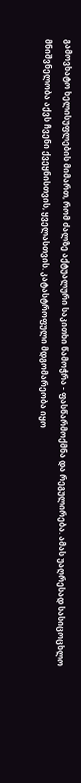გამოვხატო ხელისუფლების მიმართ, რომ ძალზე აქტუალური საკითხი წამოჭრა - ფასწარმოქმნა და რეგულირება. ამას უაღრესად სასიცოცხლო მნიშვნელობა აქვს ჩვენი ქვეყნისთვის, ყველასთვის. კატასტროფული მდგომარეობა იყო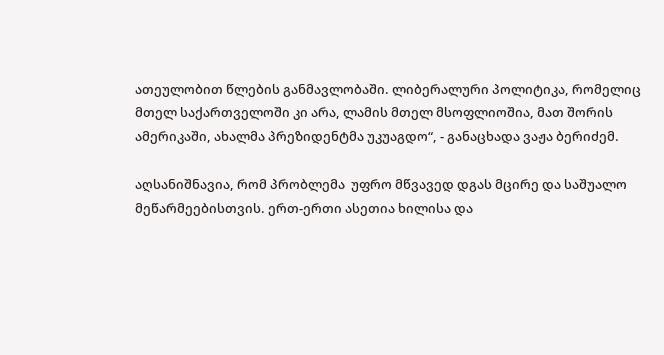ათეულობით წლების განმავლობაში. ლიბერალური პოლიტიკა, რომელიც მთელ საქართველოში კი არა, ლამის მთელ მსოფლიოშია, მათ შორის ამერიკაში, ახალმა პრეზიდენტმა უკუაგდო“, - განაცხადა ვაჟა ბერიძემ.

აღსანიშნავია, რომ პრობლემა  უფრო მწვავედ დგას მცირე და საშუალო მეწარმეებისთვის. ერთ-ერთი ასეთია ხილისა და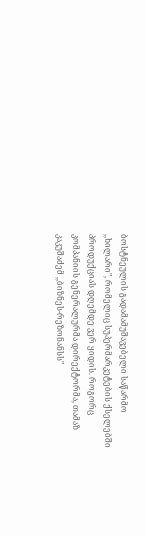ბოსტნეულის გადამამუშავებელი საწარმო ,,ხილარი", რომელიც სუპერმარკეტების ქსელებში პროდუქციას დღემდე ვერ ყიდის. როგორც კომპანიის გენერალურმა დირექტორმა, თამაზ კაკუშაძემ ,,ბიზნეს-რეზონანსს"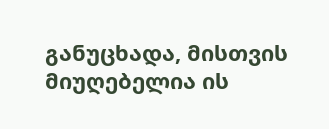განუცხადა, მისთვის მიუღებელია ის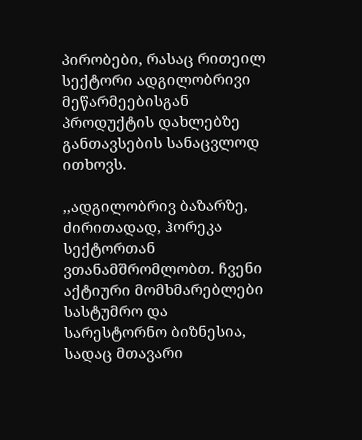პირობები, რასაც რითეილ სექტორი ადგილობრივი მეწარმეებისგან პროდუქტის დახლებზე განთავსების სანაცვლოდ ითხოვს.

,,ადგილობრივ ბაზარზე, ძირითადად, ჰორეკა სექტორთან ვთანამშრომლობთ. ჩვენი აქტიური მომხმარებლები სასტუმრო და სარესტორნო ბიზნესია, სადაც მთავარი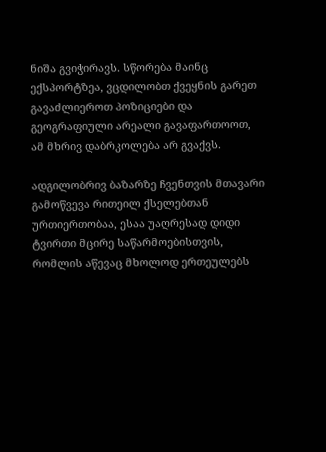ნიშა გვიჭირავს. სწორება მაინც ექსპორტზეა, ვცდილობთ ქვეყნის გარეთ გავაძლიეროთ პოზიციები და გეოგრაფიული არეალი გავაფართოოთ, ამ მხრივ დაბრკოლება არ გვაქვს.

ადგილობრივ ბაზარზე ჩვენთვის მთავარი გამოწვევა რითეილ ქსელებთან ურთიერთობაა, ესაა უაღრესად დიდი ტვირთი მცირე საწარმოებისთვის, რომლის აწევაც მხოლოდ ერთეულებს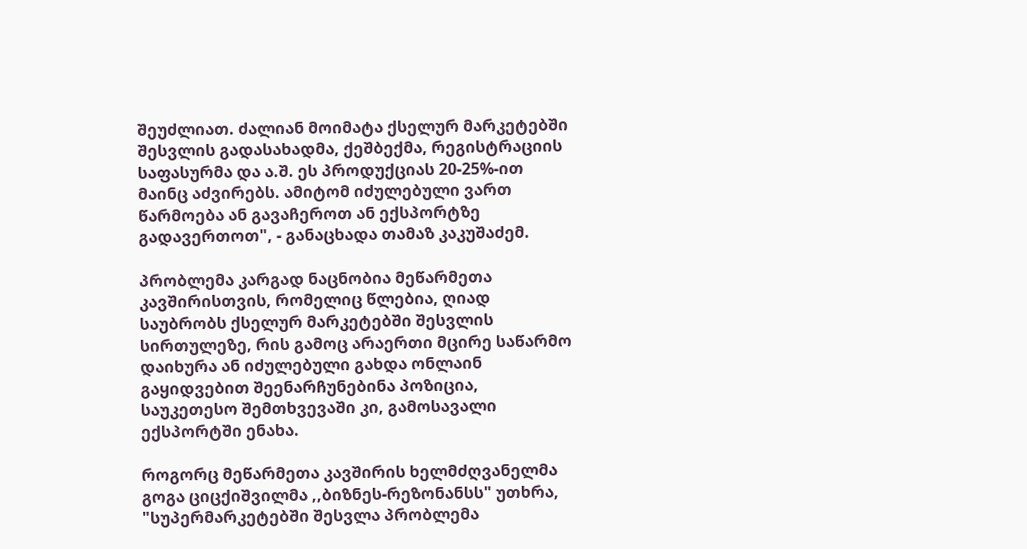შეუძლიათ. ძალიან მოიმატა ქსელურ მარკეტებში შესვლის გადასახადმა, ქეშბექმა, რეგისტრაციის საფასურმა და ა.შ. ეს პროდუქციას 20-25%-ით მაინც აძვირებს. ამიტომ იძულებული ვართ წარმოება ან გავაჩეროთ ან ექსპორტზე გადავერთოთ", - განაცხადა თამაზ კაკუშაძემ.

პრობლემა კარგად ნაცნობია მეწარმეთა კავშირისთვის, რომელიც წლებია, ღიად საუბრობს ქსელურ მარკეტებში შესვლის სირთულეზე, რის გამოც არაერთი მცირე საწარმო დაიხურა ან იძულებული გახდა ონლაინ გაყიდვებით შეენარჩუნებინა პოზიცია, საუკეთესო შემთხვევაში კი, გამოსავალი ექსპორტში ენახა.

როგორც მეწარმეთა კავშირის ხელმძღვანელმა გოგა ციცქიშვილმა ,,ბიზნეს-რეზონანსს" უთხრა, "სუპერმარკეტებში შესვლა პრობლემა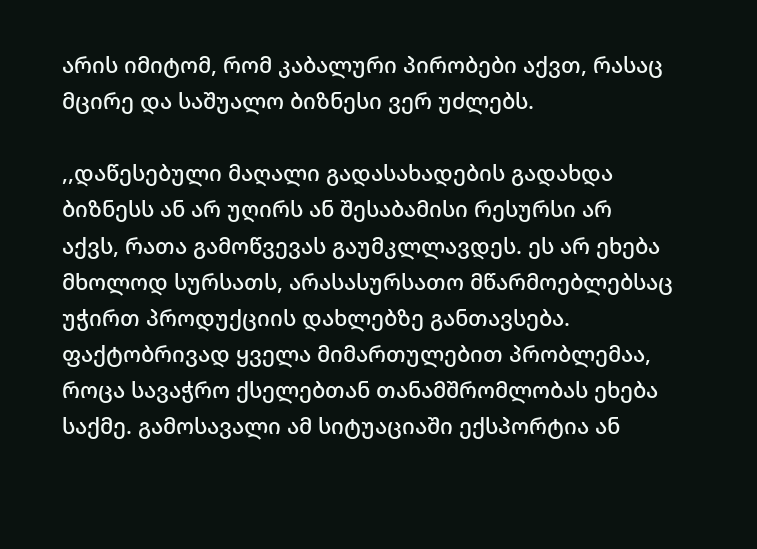არის იმიტომ, რომ კაბალური პირობები აქვთ, რასაც მცირე და საშუალო ბიზნესი ვერ უძლებს.

,,დაწესებული მაღალი გადასახადების გადახდა ბიზნესს ან არ უღირს ან შესაბამისი რესურსი არ აქვს, რათა გამოწვევას გაუმკლლავდეს. ეს არ ეხება მხოლოდ სურსათს, არასასურსათო მწარმოებლებსაც უჭირთ პროდუქციის დახლებზე განთავსება. ფაქტობრივად ყველა მიმართულებით პრობლემაა, როცა სავაჭრო ქსელებთან თანამშრომლობას ეხება საქმე. გამოსავალი ამ სიტუაციაში ექსპორტია ან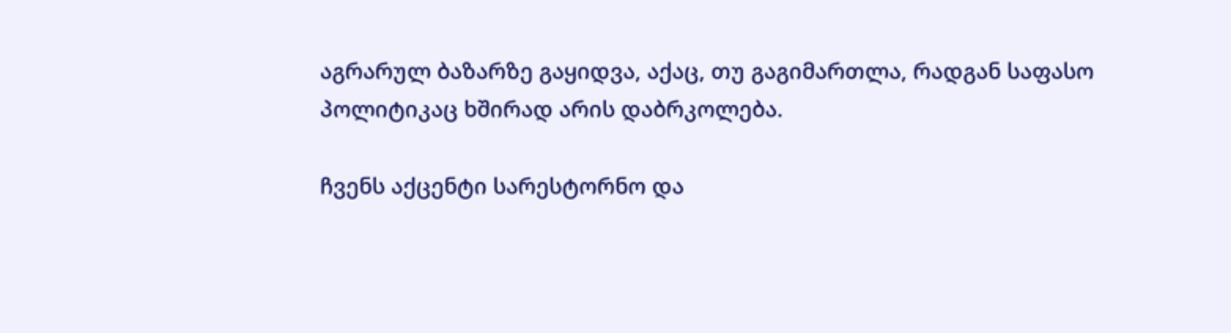აგრარულ ბაზარზე გაყიდვა, აქაც, თუ გაგიმართლა, რადგან საფასო პოლიტიკაც ხშირად არის დაბრკოლება.

ჩვენს აქცენტი სარესტორნო და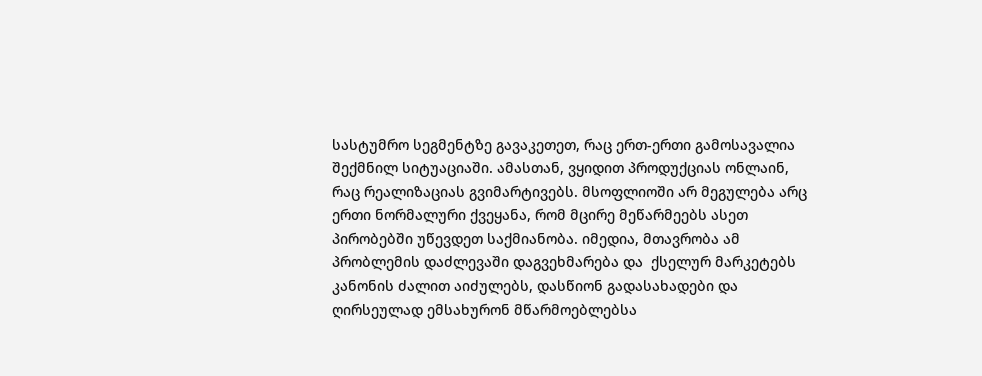სასტუმრო სეგმენტზე გავაკეთეთ, რაც ერთ-ერთი გამოსავალია შექმნილ სიტუაციაში. ამასთან, ვყიდით პროდუქციას ონლაინ, რაც რეალიზაციას გვიმარტივებს. მსოფლიოში არ მეგულება არც ერთი ნორმალური ქვეყანა, რომ მცირე მეწარმეებს ასეთ პირობებში უწევდეთ საქმიანობა. იმედია, მთავრობა ამ პრობლემის დაძლევაში დაგვეხმარება და  ქსელურ მარკეტებს კანონის ძალით აიძულებს, დასწიონ გადასახადები და ღირსეულად ემსახურონ მწარმოებლებსა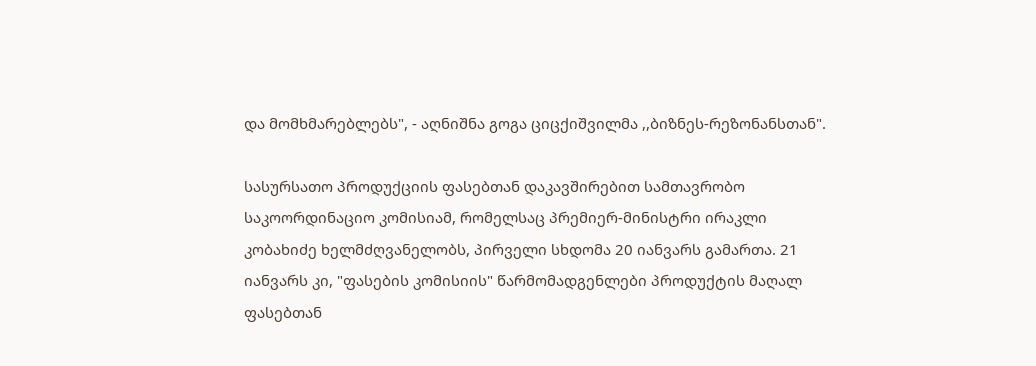და მომხმარებლებს", - აღნიშნა გოგა ციცქიშვილმა ,,ბიზნეს-რეზონანსთან".

სასურსათო პროდუქციის ფასებთან დაკავშირებით სამთავრობო საკოორდინაციო კომისიამ, რომელსაც პრემიერ-მინისტრი ირაკლი კობახიძე ხელმძღვანელობს, პირველი სხდომა 20 იანვარს გამართა. 21 იანვარს კი, "ფასების კომისიის" წარმომადგენლები პროდუქტის მაღალ ფასებთან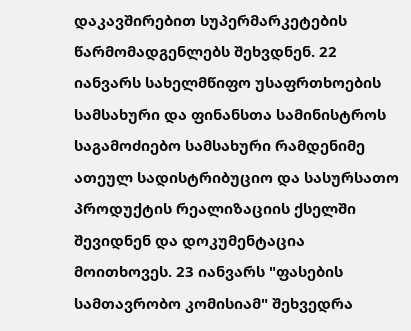დაკავშირებით სუპერმარკეტების წარმომადგენლებს შეხვდნენ. 22 იანვარს სახელმწიფო უსაფრთხოების სამსახური და ფინანსთა სამინისტროს საგამოძიებო სამსახური რამდენიმე ათეულ სადისტრიბუციო და სასურსათო პროდუქტის რეალიზაციის ქსელში შევიდნენ და დოკუმენტაცია მოითხოვეს. 23 იანვარს "ფასების სამთავრობო კომისიამ" შეხვედრა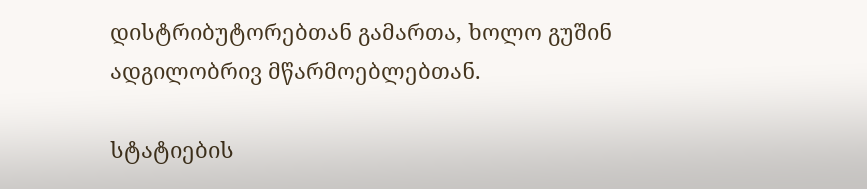დისტრიბუტორებთან გამართა, ხოლო გუშინ ადგილობრივ მწარმოებლებთან.

სტატიების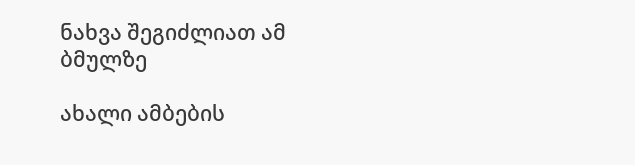ნახვა შეგიძლიათ ამ ბმულზე

ახალი ამბების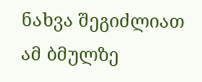ნახვა შეგიძლიათ ამ ბმულზე